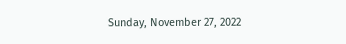Sunday, November 27, 2022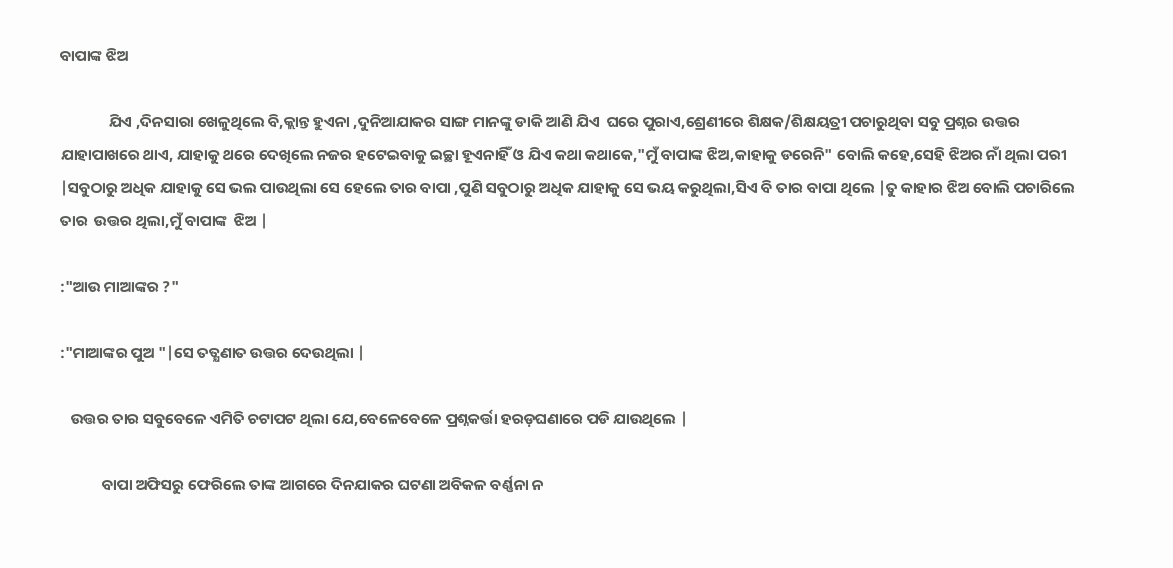ବାପାଙ୍କ ଝିଅ

              ଯିଏ ,ଦିନସାରା ଖେଳୁଥିଲେ ବି,କ୍ଲାନ୍ତ ହୁଏନା ,ଦୁନିଆଯାକର ସାଙ୍ଗ ମାନଙ୍କୁ ଡାକି ଆଣି ଯିଏ  ଘରେ ପୁରାଏ,ଶ୍ରେଣୀରେ ଶିକ୍ଷକ/ଶିକ୍ଷୟତ୍ରୀ ପଚାରୁଥିବା ସବୁ ପ୍ରଶ୍ନର ଉତ୍ତର ଯାହାପାଖରେ ଥାଏ, ଯାହାକୁ ଥରେ ଦେଖିଲେ ନଜର ହଟେଇବାକୁ ଇଚ୍ଛା ହୂଏନାହିଁ ଓ ଯିଏ କଥା କଥାକେ,"ମୁଁ ବାପାଙ୍କ ଝିଅ,କାହାକୁ ଡରେନି" ବୋଲି କହେ,ସେହି ଝିଅର ନାଁ ଥିଲା ପରୀ |ସବୁଠାରୁ ଅଧିକ ଯାହାକୁ ସେ ଭଲ ପାଉଥିଲା ସେ ହେଲେ ତାର ବାପା ,ପୁଣି ସବୁଠାରୁ ଅଧିକ ଯାହାକୁ ସେ ଭୟ କରୁଥିଲା,ସିଏ ବି ତାର ବାପା ଥିଲେ |ତୁ କାହାର ଝିଅ ବୋଲି ପଚାରିଲେ ତାର  ଉତ୍ତର ଥିଲା,ମୁଁ ବାପାଙ୍କ  ଝିଅ |

:"ଆଉ ମାଆଙ୍କର ?"

:"ମାଆଙ୍କର ପୁଅ "|ସେ ତତ୍କ୍ଷଣାତ ଉତ୍ତର ଦେଉଥିଲା |

   ଉତ୍ତର ତାର ସବୁବେଳେ ଏମିତି ଚଟାପଟ ଥିଲା ଯେ,ବେଳେବେଳେ ପ୍ରଶ୍ନକର୍ତ୍ତା ହରଡ଼ଘଣାରେ ପଡି ଯାଉଥିଲେ |

            ବାପା ଅଫିସରୁ ଫେରିଲେ ତାଙ୍କ ଆଗରେ ଦିନଯାକର ଘଟଣା ଅବିକଳ ବର୍ଣ୍ଣନା ନ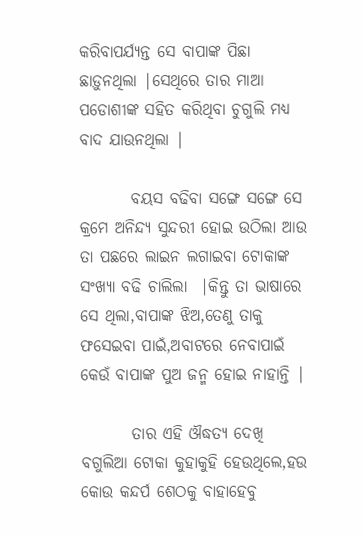କରିବାପର୍ଯ୍ୟନ୍ତ ସେ ବାପାଙ୍କ ପିଛା ଛାଡ଼ୁନଥିଲା |ସେଥିରେ ତାର ମାଆ ପଡୋଶୀଙ୍କ ସହିତ କରିଥିବା ଚୁଗୁଲି ମଧ୍ୟ ବାଦ ଯାଉନଥିଲା |

        ବୟସ ବଢିବା ସଙ୍ଗେ ସଙ୍ଗେ ସେ କ୍ରମେ ଅନିନ୍ଦ୍ୟ ସୁନ୍ଦରୀ ହୋଇ ଉଠିଲା ଆଉ ତା ପଛରେ ଲାଇନ ଲଗାଇବା ଟୋକାଙ୍କ ସଂଖ୍ୟା ବଢି ଚାଲିଲା  |କିନ୍ତୁ ତା ଭାଷାରେ ସେ ଥିଲା,ବାପାଙ୍କ ଝିଅ,ତେଣୁ ତାକୁ ଫସେଇବା ପାଇଁ,ଅବାଟରେ ନେବାପାଇଁ କେଉଁ ବାପାଙ୍କ ପୁଅ ଜନ୍ମ ହୋଇ ନାହାନ୍ତି |

        ତାର ଏହି ଔଦ୍ଧତ୍ୟ ଦେଖି ବଗୁଲିଆ ଟୋକା କୁହାକୁହି ହେଉଥିଲେ,ହଉ କୋଉ କନ୍ଦର୍ପ ଶେଠକୁ ବାହାହେବୁ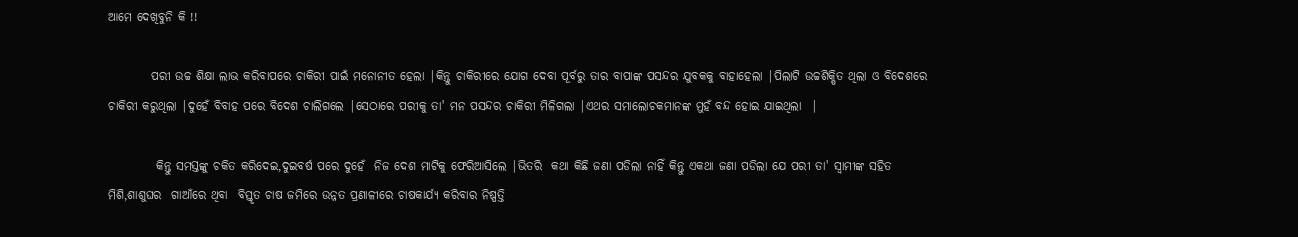ଆମେ ଦେଖିବୁନି କି !!

         ପରୀ ଉଚ୍ଚ ଶିକ୍ଷା ଲାଭ କରିବାପରେ ଚାକିରୀ ପାଇଁ ମନୋନୀତ ହେଲା |କିନ୍ତୁ ଚାକିରୀରେ ଯୋଗ ଦେବା ପୂର୍ବରୁ ତାର ବାପାଙ୍କ ପସନ୍ଦର ଯୁବକକୁ ବାହାହେଲା |ପିଲାଟି ଉଚ୍ଚଶିକ୍ଷିତ ଥିଲା ଓ ବିଦେଶରେ ଚାକିରୀ କରୁଥିଲା |ଦୁହେଁ ବିବାହ ପରେ ବିଦେଶ ଚାଲିଗଲେ |ସେଠାରେ ପରୀକୁ ତା' ମନ ପସନ୍ଦର ଚାକିରୀ ମିଳିଗଲା |ଏଥର ସମାଲୋଚକମାନଙ୍କ ମୁହଁ ବନ୍ଦ ହୋଇ ଯାଇଥିଲା  |

          କିନ୍ତୁ ସମସ୍ତଙ୍କୁ ଚକିତ କରିଦେଇ,ଦୁଇବର୍ଷ ପରେ ଦୁହେଁ  ନିଜ ଦେଶ ମାଟିକୁ ଫେରିଆସିଲେ |ଭିତରି  କଥା କିଛି ଜଣା ପଡିଲା ନାହିଁ କିନ୍ତୁ ଏକଥା ଜଣା ପଡିଲା ଯେ ପରୀ ତା' ସ୍ୱାମୀଙ୍କ ସହିତ ମିଶି,ଶାଶୁଘର  ଗାଆଁରେ ଥିବା  ବିସ୍ତୃତ ଚାଷ ଜମିରେ ଉନ୍ନତ ପ୍ରଣାଳୀରେ ଚାଷକାର୍ଯ୍ୟ କରିବାର ନିଷ୍ପତ୍ତି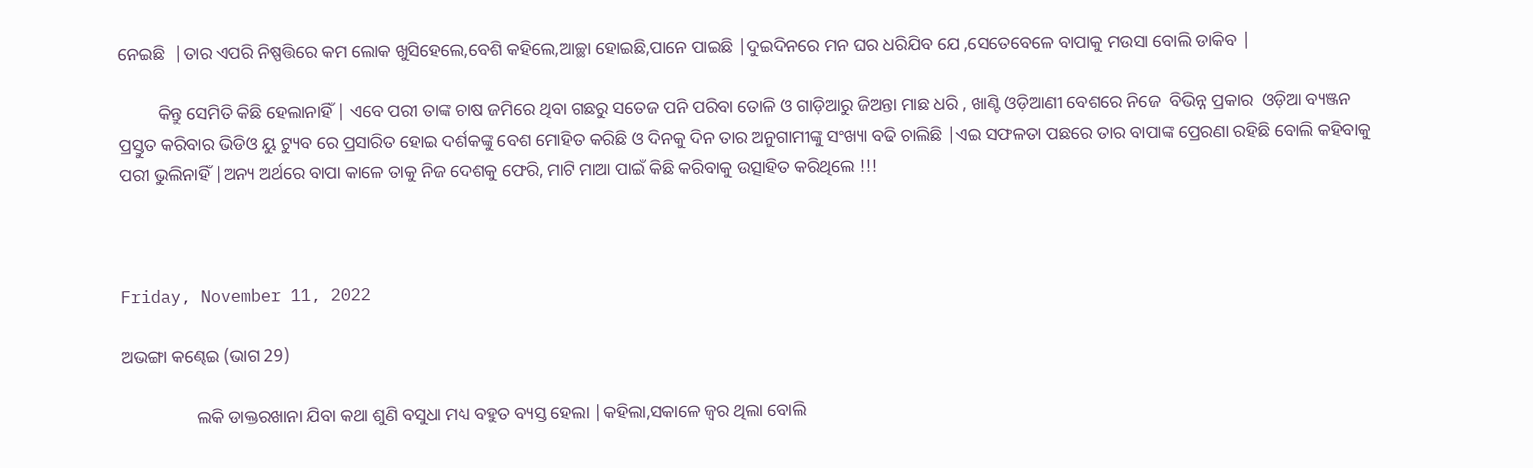ନେଇଛି  |ତାର ଏପରି ନିଷ୍ପତ୍ତିରେ କମ ଲୋକ ଖୁସିହେଲେ,ବେଶି କହିଲେ,ଆଚ୍ଛା ହୋଇଛି,ପାନେ ପାଇଛି |ଦୁଇଦିନରେ ମନ ଘର ଧରିଯିବ ଯେ ,ସେତେବେଳେ ବାପାକୁ ମଉସା ବୋଲି ଡାକିବ |

         କିନ୍ତୁ ସେମିତି କିଛି ହେଲାନାହିଁ | ଏବେ ପରୀ ତାଙ୍କ ଚାଷ ଜମିରେ ଥିବା ଗଛରୁ ସତେଜ ପନି ପରିବା ତୋଳି ଓ ଗାଡ଼ିଆରୁ ଜିଅନ୍ତା ମାଛ ଧରି , ଖାଣ୍ଟି ଓଡ଼ିଆଣୀ ବେଶରେ ନିଜେ  ବିଭିନ୍ନ ପ୍ରକାର  ଓଡ଼ିଆ ବ୍ୟଞ୍ଜନ ପ୍ରସ୍ତୁତ କରିବାର ଭିଡିଓ ୟୁ ଟ୍ୟୁବ ରେ ପ୍ରସାରିତ ହୋଇ ଦର୍ଶକଙ୍କୁ ବେଶ ମୋହିତ କରିଛି ଓ ଦିନକୁ ଦିନ ତାର ଅନୁଗାମୀଙ୍କୁ ସଂଖ୍ୟା ବଢି ଚାଲିଛି |ଏଇ ସଫଳତା ପଛରେ ତାର ବାପାଙ୍କ ପ୍ରେରଣା ରହିଛି ବୋଲି କହିବାକୁ ପରୀ ଭୁଲିନାହିଁ |ଅନ୍ୟ ଅର୍ଥରେ ବାପା କାଳେ ତାକୁ ନିଜ ଦେଶକୁ ଫେରି, ମାଟି ମାଆ ପାଇଁ କିଛି କରିବାକୁ ଉତ୍ସାହିତ କରିଥିଲେ !!!



Friday, November 11, 2022

ଅଭଙ୍ଗା କଣ୍ଢେଇ (ଭାଗ 29)

                 ଲକି ଡାକ୍ତରଖାନା ଯିବା କଥା ଶୁଣି ବସୁଧା ମଧ୍ୟ ବହୁତ ବ୍ୟସ୍ତ ହେଲା |କହିଲା,ସକାଳେ ଜ୍ୱର ଥିଲା ବୋଲି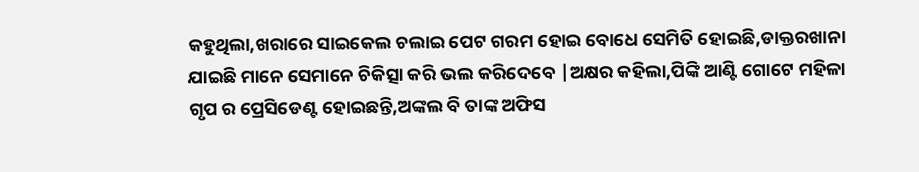କହୁଥିଲା,ଖରାରେ ସାଇକେଲ ଚଲାଇ ପେଟ ଗରମ ହୋଇ ବୋଧେ ସେମିତି ହୋଇଛି,ଡାକ୍ତରଖାନା ଯାଇଛି ମାନେ ସେମାନେ ଚିକିତ୍ସା କରି ଭଲ କରିଦେବେ |ଅକ୍ଷର କହିଲା,ପିଙ୍କି ଆଣ୍ଟି ଗୋଟେ ମହିଳା ଗୃପ ର ପ୍ରେସିଡେଣ୍ଟ ହୋଇଛନ୍ତି,ଅଙ୍କଲ ବି ତାଙ୍କ ଅଫିସ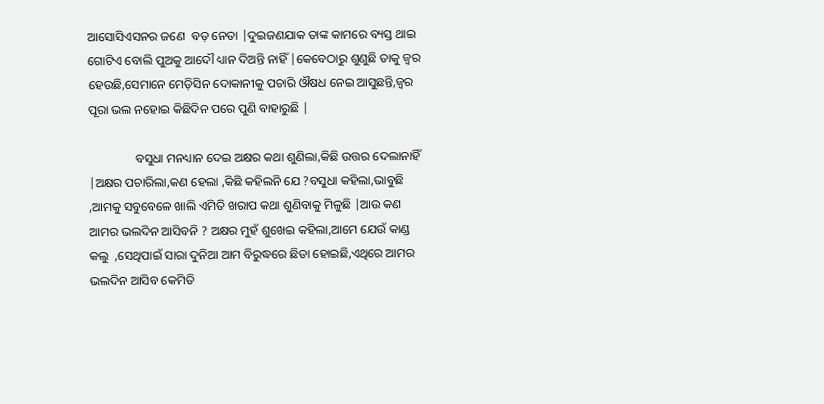ଆସୋସିଏସନର ଜଣେ  ବଡ଼ ନେତା |ଦୁଇଜଣଯାକ ତାଙ୍କ କାମରେ ବ୍ୟସ୍ତ ଥାଇ ଗୋଟିଏ ବୋଲି ପୁଅକୁ ଆଦୌ ଧ୍ୟାନ ଦିଅନ୍ତି ନାହିଁ |କେବେଠାରୁ ଶୁଣୁଛି ତାକୁ ଜ୍ୱର ହେଉଛି,ସେମାନେ ମେଡ଼ିସିନ ଦୋକାନୀକୁ ପଚାରି ଔଷଧ ନେଇ ଆସୁଛନ୍ତି,ଜ୍ୱର ପୂରା ଭଲ ନହୋଇ କିଛିଦିନ ପରେ ପୁଣି ବାହାରୁଛି |

               ବସୁଧା ମନଧ୍ୟାନ ଦେଇ ଅକ୍ଷର କଥା ଶୁଣିଲା,କିଛି ଉତ୍ତର ଦେଲାନାହିଁ |ଅକ୍ଷର ପଚାରିଲା,କଣ ହେଲା ,କିଛି କହିଲନି ଯେ ?ବସୁଧା କହିଲା,ଭାବୁଛି ,ଆମକୁ ସବୁବେଳେ ଖାଲି ଏମିତି ଖରାପ କଥା ଶୁଣିବାକୁ ମିଳୁଛି |ଆଉ କଣ ଆମର ଭଲଦିନ ଆସିବନି ? ଅକ୍ଷର ମୁହଁ ଶୁଖେଇ କହିଲା,ଆମେ ଯେଉଁ କାଣ୍ଡ କଲୁ  ,ସେଥିପାଇଁ ସାରା ଦୁନିଆ ଆମ ବିରୁଦ୍ଧରେ ଛିଡା ହୋଇଛି,ଏଥିରେ ଆମର ଭଲଦିନ ଆସିବ କେମିତି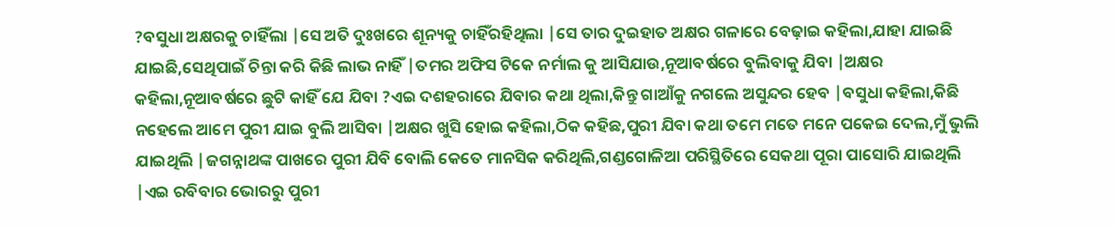?ବସୁଧା ଅକ୍ଷରକୁ ଚାହିଁଲା |ସେ ଅତି ଦୁଃଖରେ ଶୂନ୍ୟକୁ ଚାହିଁରହିଥିଲା |ସେ ତାର ଦୁଇହାତ ଅକ୍ଷର ଗଳାରେ ବେଢ଼ାଇ କହିଲା,ଯାହା ଯାଇଛି ଯାଇଛି,ସେଥିପାଇଁ ଚିନ୍ତା କରି କିଛି ଲାଭ ନାହିଁ |ତମର ଅଫିସ ଟିକେ ନର୍ମାଲ କୁ ଆସିଯାଉ,ନୂଆବର୍ଷରେ ବୁଲିବାକୁ ଯିବା |ଅକ୍ଷର କହିଲା,ନୂଆବର୍ଷରେ ଛୁଟି କାହିଁ ଯେ ଯିବା ?ଏଇ ଦଶହରାରେ ଯିବାର କଥା ଥିଲା,କିନ୍ତୁ ଗାଆଁକୁ ନଗଲେ ଅସୁନ୍ଦର ହେବ |ବସୁଧା କହିଲା,କିଛି ନହେଲେ ଆମେ ପୁରୀ ଯାଇ ବୁଲି ଆସିବା |ଅକ୍ଷର ଖୁସି ହୋଇ କହିଲା,ଠିକ କହିଛ,ପୁରୀ ଯିବା କଥା ତମେ ମତେ ମନେ ପକେଇ ଦେଲ,ମୁଁ ଭୁଲି ଯାଇଥିଲି |ଜଗନ୍ନାଥଙ୍କ ପାଖରେ ପୁରୀ ଯିବି ବୋଲି କେତେ ମାନସିକ କରିଥିଲି,ଗଣ୍ଡଗୋଳିଆ ପରିସ୍ଥିତିରେ ସେକଥା ପୂରା ପାସୋରି ଯାଇଥିଲି |ଏଇ ରବିବାର ଭୋରରୁ ପୁରୀ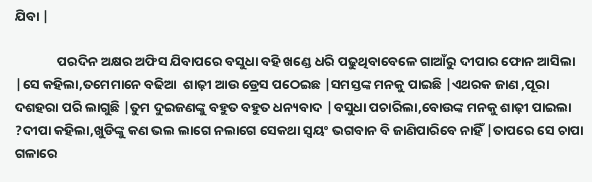ଯିବା |

              ପରଦିନ ଅକ୍ଷର ଅଫିସ ଯିବାପରେ ବସୁଧା ବହି ଖଣ୍ଡେ ଧରି ପଢୁଥିବାବେଳେ ଗାଆଁରୁ ଦୀପାର ଫୋନ ଆସିଲା |ସେ କହିଲା,ତମେମାନେ ବଢିଆ  ଶାଢ଼ୀ ଆଉ ଡ୍ରେସ ପଠେଇଛ |ସମସ୍ତଙ୍କ ମନକୁ ପାଇଛି |ଏଥରକ ଜାଣ ,ପୂରା ଦଶହରା ପରି ଲାଗୁଛି |ତୁମ ଦୁଇଜଣଙ୍କୁ ବହୁତ ବହୁତ ଧନ୍ୟବାଦ |ବସୁଧା ପଚାରିଲା,ବୋଉଙ୍କ ମନକୁ ଶାଢ଼ୀ ପାଇଲା ?ଦୀପା କହିଲା,ଖୁଡିଙ୍କୁ କଣ ଭଲ ଲାଗେ ନଲାଗେ ସେକଥା ସ୍ୱୟଂ ଭଗବାନ ବି ଜାଣିପାରିବେ ନାହିଁ |ତାପରେ ସେ ଚାପା ଗଳାରେ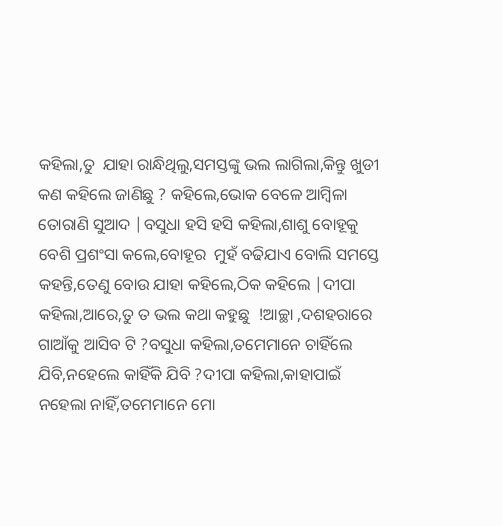କହିଲା,ତୁ  ଯାହା ରାନ୍ଧିଥିଲୁ,ସମସ୍ତଙ୍କୁ ଭଲ ଲାଗିଲା,କିନ୍ତୁ ଖୁଡୀ କଣ କହିଲେ ଜାଣିଛୁ ? କହିଲେ,ଭୋକ ବେଳେ ଆମ୍ବିଳା ତୋରାଣି ସୁଆଦ |ବସୁଧା ହସି ହସି କହିଲା,ଶାଶୁ ବୋହୂକୁ ବେଶି ପ୍ରଶଂସା କଲେ,ବୋହୂର  ମୁହଁ ବଢିଯାଏ ବୋଲି ସମସ୍ତେ କହନ୍ତି,ତେଣୁ ବୋଉ ଯାହା କହିଲେ,ଠିକ କହିଲେ |ଦୀପା କହିଲା,ଆରେ,ତୁ ତ ଭଲ କଥା କହୁଛୁ  !ଆଚ୍ଛା ,ଦଶହରାରେ ଗାଆଁକୁ ଆସିବ ଟି ?ବସୁଧା କହିଲା,ତମେମାନେ ଚାହିଁଲେ ଯିବି,ନହେଲେ କାହିଁକି ଯିବି ?ଦୀପା କହିଲା,କାହାପାଇଁ ନହେଲା ନାହିଁ,ତମେମାନେ ମୋ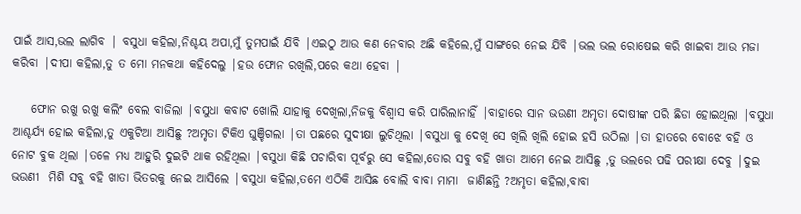ପାଇଁ ଆସ,ଭଲ ଲାଗିବ | ବସୁଧା କହିଲା,ନିଶ୍ଚୟ ଅପା,ମୁଁ ତୁମପାଇଁ ଯିବି |ଏଇଠୁ ଆଉ କଣ ନେବାର ଅଛି କହିଲେ,ମୁଁ ସାଙ୍ଗରେ ନେଇ ଯିବି |ଭଲ ଭଲ ରୋଷେଇ କରି ଖାଇବା ଆଉ ମଜା କରିବା |ଦୀପା କହିଲା,ତୁ ତ ମୋ ମନକଥା କହିଦେଲୁ |ହଉ ଫୋନ ରଖିଲି,ପରେ କଥା ହେବା |

    ଫୋନ ରଖୁ ରଖୁ କଲିଂ ବେଲ ବାଜିଲା |ବସୁଧା କବାଟ ଖୋଲି ଯାହାକୁ ଦେଖିଲା,ନିଜକୁ ବିଶ୍ୱାସ କରି ପାରିଲାନାହିଁ |ବାହାରେ ସାନ ଭଉଣୀ ଅମୃତା ଦୋଷୀଙ୍କ ପରି ଛିଡା ହୋଇଥିଲା |ବସୁଧା ଆଶ୍ଚର୍ଯ୍ୟ ହୋଇ କହିଲା,ତୁ ଏକୁଟିଆ ଆସିଛୁ ?ଅମୃତା ଟିକିଏ ଘୁଞ୍ଚିଗଲା |ତା ପଛରେ ସୁଦୀକ୍ଷା ଲୁଚିଥିଲା |ବସୁଧା କୁ ଦେଖି ସେ ଖିଲି ଖିଲି ହୋଇ ହସି ଉଠିଲା |ତା ହାତରେ ବୋଝେ ବହି ଓ ନୋଟ ବୁକ ଥିଲା |ତଳେ ମଧ୍ୟ ଆହୁରି ଦୁଇଟି ଥାକ ରହିଥିଲା |ବସୁଧା କିଛି ପଚାରିବା ପୂର୍ବରୁ ସେ କହିଲା,ତୋର ସବୁ ବହି ଖାତା ଆମେ ନେଇ ଆସିଛୁ ,ତୁ ଭଲରେ ପଢି ପରୀକ୍ଷା ଦେବୁ |ଦୁଇ ଭଉଣୀ  ମିଶି ସବୁ ବହି ଖାତା ଭିତରକୁ ନେଇ ଆସିଲେ |ବସୁଧା କହିଲା,ତମେ ଏଠିକି ଆସିଛ ବୋଲି ବାବା ମାମା  ଜାଣିଛନ୍ତି ?ଅମୃତା କହିଲା,ବାବା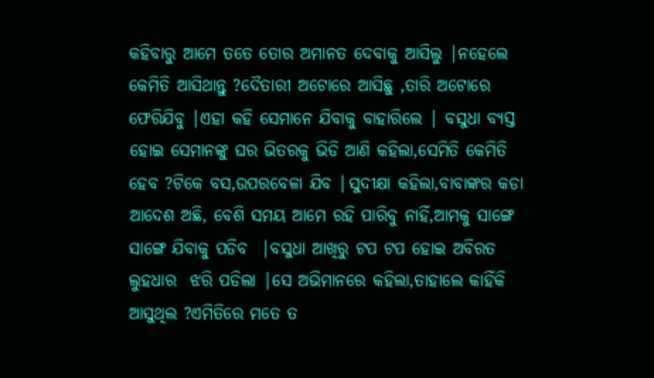କହିବାରୁ ଆମେ ତତେ ତୋର ଅମାନତ ଦେବାକୁ ଆସିଲୁ |ନହେଲେ କେମିତି ଆସିଥାନ୍ତୁ ?ଦୈତାରୀ ଅଟୋରେ ଆସିଛୁ ,ତାରି ଅଟୋରେ ଫେରିଯିବୁ |ଏହା କହି ସେମାନେ ଯିବାକୁ ବାହାରିଲେ | ବସୁଧା ବ୍ୟସ୍ତ ହୋଇ ସେମାନଙ୍କୁ ଘର ଭିତରକୁ ଭିଡି ଆଣି କହିଲା,ସେମିତି କେମିତି ହେବ ?ଟିକେ ବସ,ଉପରବେଳା ଯିବ |ସୁଦୀକ୍ଷା କହିଲା,ବାବାଙ୍କର କଡା  ଆଦେଶ ଅଛି, ବେଶି ସମୟ ଆମେ ରହି ପାରିବୁ ନାହିଁ,ଆମକୁ ସାଙ୍ଗେ ସାଙ୍ଗେ ଯିବାକୁ ପଡିବ  |ବସୁଧା ଆଖିରୁ ଟପ ଟପ ହୋଇ ଅବିରତ ଲୁହଧାର  ଝରି ପଡିଲା |ସେ ଅଭିମାନରେ କହିଲା,ତାହାଲେ କାହିଁକି ଆସୁଥିଲ ?ଏମିତିରେ ମତେ ତ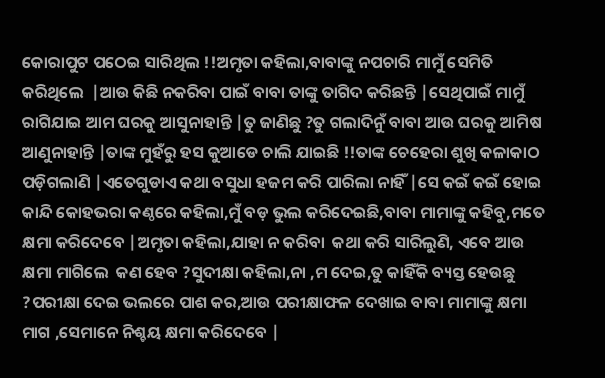କୋରାପୁଟ ପଠେଇ ସାରିଥିଲ !!ଅମୃତା କହିଲା,ବାବାଙ୍କୁ ନପଚାରି ମାମୁଁ ସେମିତି କରିଥିଲେ  |ଆଉ କିଛି ନକରିବା ପାଇଁ ବାବା ତାଙ୍କୁ ତାଗିଦ କରିଛନ୍ତି |ସେଥିପାଇଁ ମାମୁଁ ରାଗିଯାଇ ଆମ ଘରକୁ ଆସୁନାହାନ୍ତି |ତୁ ଜାଣିଛୁ ?ତୁ ଗଲାଦିନୁଁ ବାବା ଆଉ ଘରକୁ ଆମିଷ ଆଣୁନାହାନ୍ତି |ତାଙ୍କ ମୁହଁରୁ ହସ କୁଆଡେ ଚାଲି ଯାଇଛି !!ତାଙ୍କ ଚେହେରା ଶୁଖି କଳାକାଠ ପଡ଼ିଗଲାଣି |ଏତେଗୁଡାଏ କଥା ବସୁଧା ହଜମ କରି ପାରିଲା ନାହିଁ |ସେ କଇଁ କଇଁ ହୋଇ କାନ୍ଦି କୋହଭରା କଣ୍ଠରେ କହିଲା,ମୁଁ ବଡ଼ ଭୁଲ କରିଦେଇଛି,ବାବା ମାମାଙ୍କୁ କହିବୁ,ମତେ କ୍ଷମା କରିଦେବେ |ଅମୃତା କହିଲା,ଯାହା ନ କରିବା  କଥା କରି ସାରିଲୁଣି, ଏବେ ଆଉ କ୍ଷମା ମାଗିଲେ  କଣ ହେବ ?ସୁଦୀକ୍ଷା କହିଲା,ନା ,ମ ଦେଇ,ତୁ କାହିଁକି ବ୍ୟସ୍ତ ହେଉଛୁ ?ପରୀକ୍ଷା ଦେଇ ଭଲରେ ପାଶ କର,ଆଉ ପରୀକ୍ଷାଫଳ ଦେଖାଇ ବାବା ମାମାଙ୍କୁ କ୍ଷମା ମାଗ ,ସେମାନେ ନିଶ୍ଚୟ କ୍ଷମା କରିଦେବେ |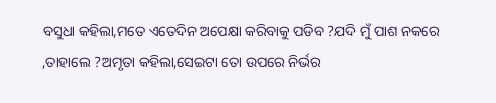ବସୁଧା କହିଲା,ମତେ ଏତେଦିନ ଅପେକ୍ଷା କରିବାକୁ ପଡିବ ?ଯଦି ମୁଁ ପାଶ ନକରେ ,ତାହାଲେ ?ଅମୃତା କହିଲା,ସେଇଟା ତୋ ଉପରେ ନିର୍ଭର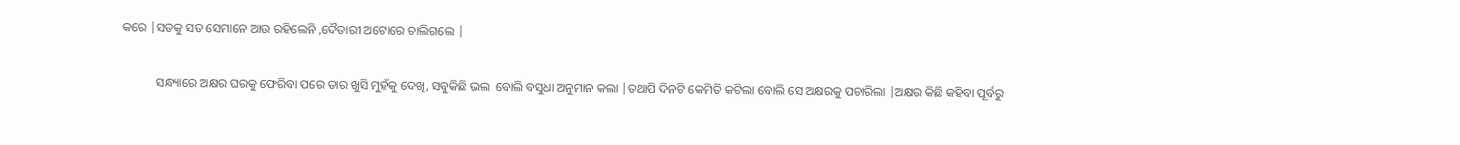କରେ |ସତକୁ ସତ ସେମାନେ ଆଉ ରହିଲେନି ,ଦୈତାରୀ ଅଟୋରେ ଚାଲିଗଲେ |

           ସନ୍ଧ୍ୟାରେ ଅକ୍ଷର ଘରକୁ ଫେରିବା ପରେ ତାର ଖୁସି ମୁହଁକୁ ଦେଖି, ସବୁକିଛି ଭଲ  ବୋଲି ବସୁଧା ଅନୁମାନ କଲା |ତଥାପି ଦିନଟି କେମିତି କଟିଲା ବୋଲି ସେ ଅକ୍ଷରକୁ ପଚାରିଲା |ଅକ୍ଷର କିଛି କହିବା ପୂର୍ବରୁ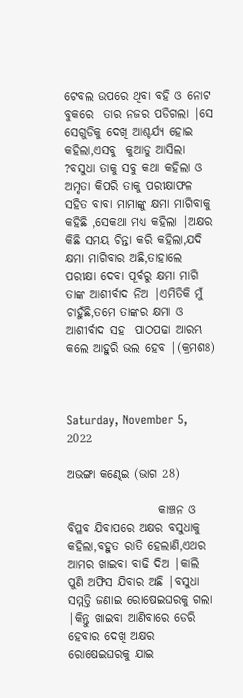ଟେବଲ ଉପରେ ଥିବା ବହି ଓ ନୋଟ ବୁକରେ  ତାର ନଜର ପଡିଗଲା |ସେ ସେଗୁଡିକୁ ଦେଖି ଆଶ୍ଚର୍ଯ୍ୟ ହୋଇ କହିଲା,ଏସବୁ  କୁଆଡୁ ଆସିଲା ?ବସୁଧା ତାକୁ ସବୁ କଥା କହିଲା ଓ ଅମୃତା କିପରି ତାକୁ ପରୀକ୍ଷାଫଳ ସହିତ ବାବା ମାମାଙ୍କୁ କ୍ଷମା ମାଗିବାକୁ କହିଛି ,ସେକଥା ମଧ୍ୟ କହିଲା |ଅକ୍ଷର କିଛି ସମୟ ଚିନ୍ତା କରି କହିଲା,ଯଦି କ୍ଷମା ମାଗିବାର ଅଛି,ତାହାଲେ ପରୀକ୍ଷା ଦେବା ପୂର୍ବରୁ କ୍ଷମା ମାଗି ତାଙ୍କ ଆଶୀର୍ବାଦ ନିଅ |ଏମିତିକି ମୁଁ ଚାହୁଁଛି,ତମେ ତାଙ୍କର କ୍ଷମା ଓ ଆଶୀର୍ବାଦ ସହ  ପାଠପଢା ଆରମ୍ଭ କଲେ ଆହୁରି ଭଲ ହେବ |(କ୍ରମଶଃ)



Saturday, November 5, 2022

ଅଭଙ୍ଗା କଣ୍ଢେଇ (ଭାଗ 28)

                   କାଞ୍ଚନ ଓ ବିପ୍ଳବ ଯିବାପରେ ଅକ୍ଷର ବସୁଧାକୁ କହିଲା,ବହୁତ ରାତି ହେଲାଣି,ଏଥର ଆମର ଖାଇବା ବାଢି ଦିଅ |କାଲି ପୁଣି ଅଫିସ ଯିବାର ଅଛି |ବସୁଧା ସମ୍ମତ୍ତି ଜଣାଇ ରୋଷେଇଘରକୁ ଗଲା |କିନ୍ତୁ ଖାଇବା ଆଣିବାରେ ଡେରି ହେବାର ଦେଖି ଅକ୍ଷର ରୋଷେଇଘରକୁ ଯାଇ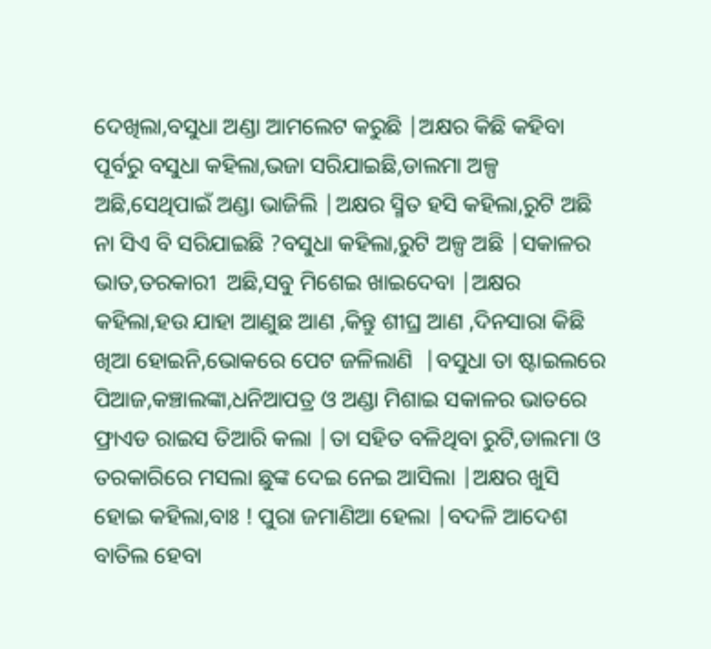ଦେଖିଲା,ବସୁଧା ଅଣ୍ଡା ଆମଲେଟ କରୁଛି |ଅକ୍ଷର କିଛି କହିବା ପୂର୍ବରୁ ବସୁଧା କହିଲା,ଭଜା ସରିଯାଇଛି,ଡାଲମା ଅଳ୍ପ ଅଛି,ସେଥିପାଇଁ ଅଣ୍ଡା ଭାଜିଲି |ଅକ୍ଷର ସ୍ମିତ ହସି କହିଲା,ରୁଟି ଅଛି ନା ସିଏ ବି ସରିଯାଇଛି ?ବସୁଧା କହିଲା,ରୁଟି ଅଳ୍ପ ଅଛି |ସକାଳର ଭାତ,ତରକାରୀ  ଅଛି,ସବୁ ମିଶେଇ ଖାଇଦେବା |ଅକ୍ଷର କହିଲା,ହଉ ଯାହା ଆଣୁଛ ଆଣ ,କିନ୍ତୁ ଶୀଘ୍ର ଆଣ ,ଦିନସାରା କିଛି ଖିଆ ହୋଇନି,ଭୋକରେ ପେଟ ଜଳିଲାଣି  |ବସୁଧା ତା ଷ୍ଟାଇଲରେ ପିଆଜ,କଞ୍ଚାଲଙ୍କା,ଧନିଆପତ୍ର ଓ ଅଣ୍ଡା ମିଶାଇ ସକାଳର ଭାତରେ ଫ୍ରାଏଡ ରାଇସ ତିଆରି କଲା |ତା ସହିତ ବଳିଥିବା ରୁଟି,ଡାଲମା ଓ  ତରକାରିରେ ମସଲା ଛୁଙ୍କ ଦେଇ ନେଇ ଆସିଲା |ଅକ୍ଷର ଖୁସି ହୋଇ କହିଲା,ବାଃ ! ପୁରା ଜମାଣିଆ ହେଲା |ବଦଳି ଆଦେଶ ବାତିଲ ହେବା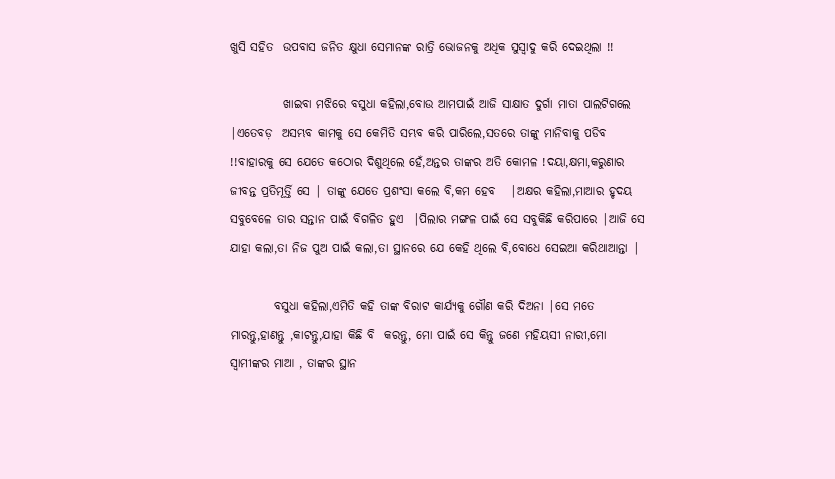ଖୁସି ସହିତ  ଉପବାସ ଜନିତ କ୍ଷୁଧା ସେମାନଙ୍କ ରାତ୍ରି ଭୋଜନକୁ ଅଧିକ ସୁସ୍ୱାଦୁ କରି ଦେଇଥିଲା !!

           ଖାଇବା ମଝିରେ ବସୁଧା କହିଲା,ବୋଉ ଆମପାଇଁ ଆଜି ସାକ୍ଷାତ ଦୁର୍ଗା ମାତା ପାଲଟିଗଲେ |ଏତେବଡ଼  ଅସମ୍ଭବ କାମକୁ ସେ କେମିତି ସମ୍ଭବ କରି ପାରିଲେ,ସତରେ ତାଙ୍କୁ ମାନିବାକୁ ପଡିବ  !!ବାହାରକୁ ସେ ଯେତେ କଠୋର ଦିଶୁଥିଲେ ହେଁ,ଅନ୍ତର ତାଙ୍କର ଅତି କୋମଳ !ଦୟା,କ୍ଷମା,କରୁଣାର ଜୀବନ୍ତ ପ୍ରତିମୂର୍ତ୍ତି ସେ | ତାଙ୍କୁ ଯେତେ ପ୍ରଶଂସା କଲେ ବି,କମ ହେବ   |ଅକ୍ଷର କହିଲା,ମାଆର ହୃଦୟ ସବୁବେଳେ ତାର ସନ୍ତାନ ପାଇଁ ବିଗଳିତ ହୁଏ  |ପିଲାର ମଙ୍ଗଳ ପାଇଁ ସେ ସବୁକିଛି କରିପାରେ |ଆଜି ସେ ଯାହା କଲା,ତା ନିଜ ପୁଅ ପାଇଁ କଲା,ତା ସ୍ଥାନରେ ଯେ କେହି ଥିଲେ ବି,ବୋଧେ ସେଇଆ କରିଥାଆନ୍ତା |

         ବସୁଧା କହିଲା,ଏମିତି କହି ତାଙ୍କ ବିରାଟ କାର୍ଯ୍ୟକୁ ଗୌଣ କରି ଦିଅନା |ସେ ମତେ ମାରନ୍ତୁ,ହାଣନ୍ତୁ ,କାଟନ୍ତୁ,ଯାହା କିଛି ବି  କରନ୍ତୁ, ମୋ ପାଇଁ ସେ କିନ୍ତୁ ଜଣେ ମହିୟସୀ ନାରୀ,ମୋ ସ୍ୱାମୀଙ୍କର ମାଆ , ତାଙ୍କର ସ୍ଥାନ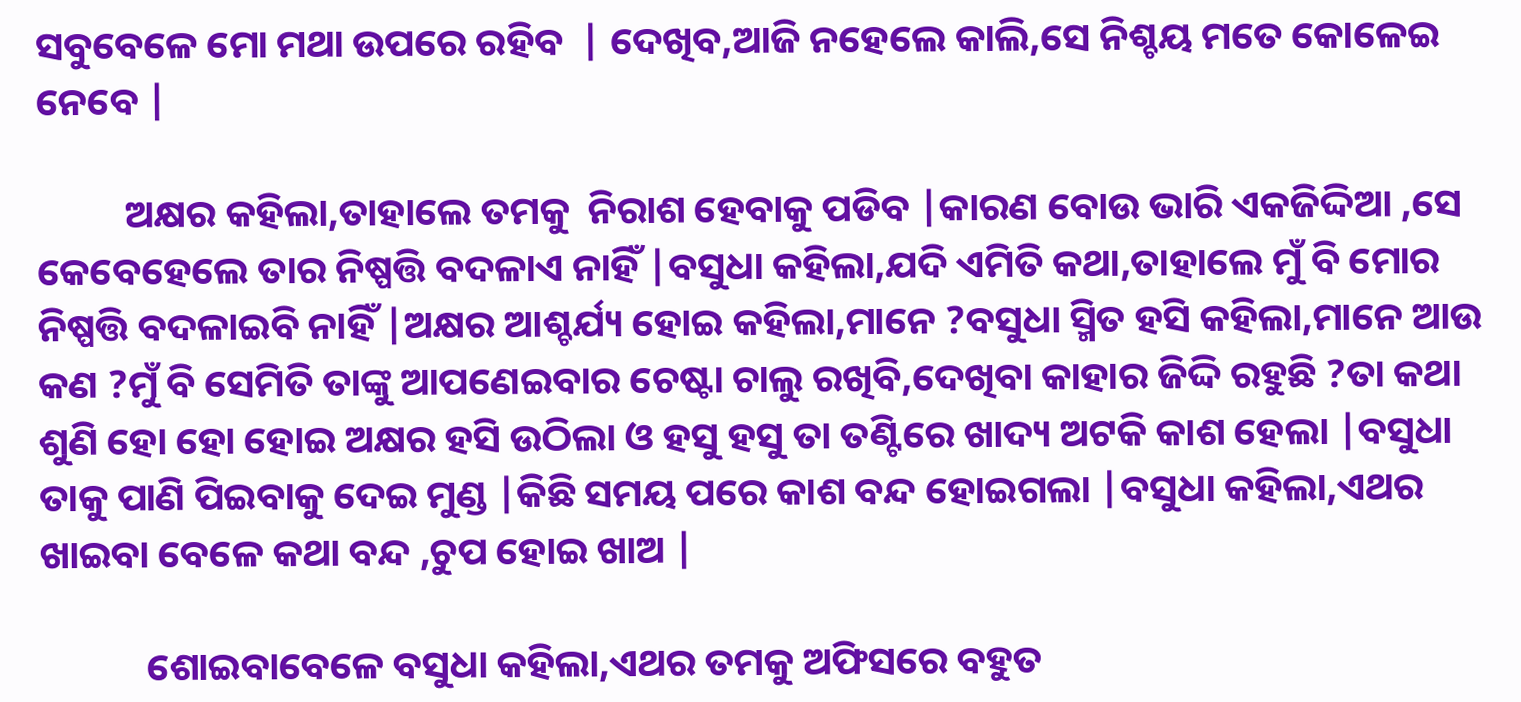ସବୁବେଳେ ମୋ ମଥା ଉପରେ ରହିବ  | ଦେଖିବ,ଆଜି ନହେଲେ କାଲି,ସେ ନିଶ୍ଚୟ ମତେ କୋଳେଇ ନେବେ |

          ଅକ୍ଷର କହିଲା,ତାହାଲେ ତମକୁ  ନିରାଶ ହେବାକୁ ପଡିବ |କାରଣ ବୋଉ ଭାରି ଏକଜିଦ୍ଦିଆ ,ସେ କେବେହେଲେ ତାର ନିଷ୍ପତ୍ତି ବଦଳାଏ ନାହିଁ |ବସୁଧା କହିଲା,ଯଦି ଏମିତି କଥା,ତାହାଲେ ମୁଁ ବି ମୋର ନିଷ୍ପତ୍ତି ବଦଳାଇବି ନାହିଁ |ଅକ୍ଷର ଆଶ୍ଚର୍ଯ୍ୟ ହୋଇ କହିଲା,ମାନେ ?ବସୁଧା ସ୍ମିତ ହସି କହିଲା,ମାନେ ଆଉ କଣ ?ମୁଁ ବି ସେମିତି ତାଙ୍କୁ ଆପଣେଇବାର ଚେଷ୍ଟା ଚାଲୁ ରଖିବି,ଦେଖିବା କାହାର ଜିଦ୍ଦି ରହୁଛି ?ତା କଥା ଶୁଣି ହୋ ହୋ ହୋଇ ଅକ୍ଷର ହସି ଉଠିଲା ଓ ହସୁ ହସୁ ତା ତଣ୍ଟିରେ ଖାଦ୍ୟ ଅଟକି କାଶ ହେଲା |ବସୁଧା ତାକୁ ପାଣି ପିଇବାକୁ ଦେଇ ମୁଣ୍ଡ |କିଛି ସମୟ ପରେ କାଶ ବନ୍ଦ ହୋଇଗଲା |ବସୁଧା କହିଲା,ଏଥର ଖାଇବା ବେଳେ କଥା ବନ୍ଦ ,ଚୁପ ହୋଇ ଖାଅ |

            ଶୋଇବାବେଳେ ବସୁଧା କହିଲା,ଏଥର ତମକୁ ଅଫିସରେ ବହୁତ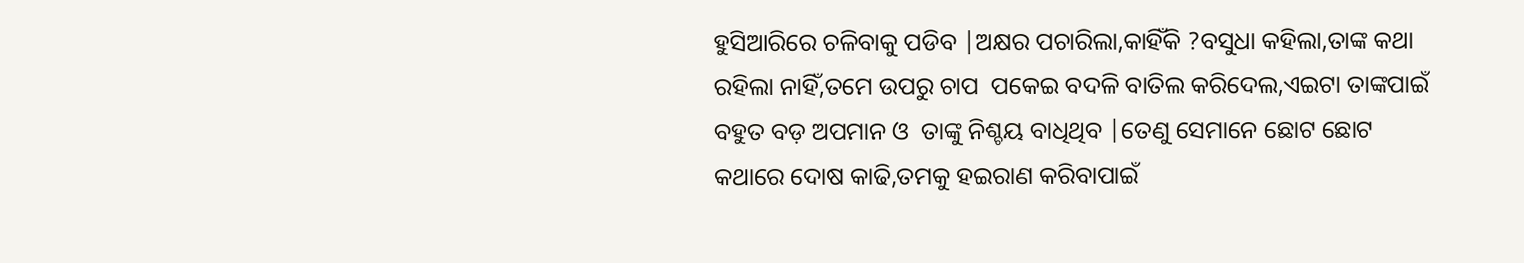ହୁସିଆରିରେ ଚଳିବାକୁ ପଡିବ |ଅକ୍ଷର ପଚାରିଲା,କାହିଁକି ?ବସୁଧା କହିଲା,ତାଙ୍କ କଥା ରହିଲା ନାହିଁ,ତମେ ଉପରୁ ଚାପ  ପକେଇ ବଦଳି ବାତିଲ କରିଦେଲ,ଏଇଟା ତାଙ୍କପାଇଁ ବହୁତ ବଡ଼ ଅପମାନ ଓ  ତାଙ୍କୁ ନିଶ୍ଚୟ ବାଧିଥିବ |ତେଣୁ ସେମାନେ ଛୋଟ ଛୋଟ କଥାରେ ଦୋଷ କାଢି,ତମକୁ ହଇରାଣ କରିବାପାଇଁ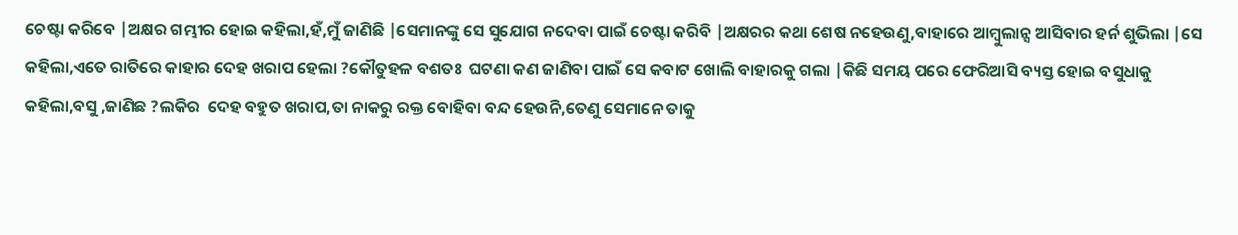ଚେଷ୍ଟା କରିବେ |ଅକ୍ଷର ଗମ୍ଭୀର ହୋଇ କହିଲା,ହଁ,ମୁଁ ଜାଣିଛି |ସେମାନଙ୍କୁ ସେ ସୁଯୋଗ ନଦେବା ପାଇଁ ଚେଷ୍ଟା କରିବି |ଅକ୍ଷରର କଥା ଶେଷ ନହେଉଣୁ,ବାହାରେ ଆମ୍ବୁଲାନ୍ସ ଆସିବାର ହର୍ନ ଶୁଭିଲା |ସେ କହିଲା,ଏତେ ରାତିରେ କାହାର ଦେହ ଖରାପ ହେଲା ?କୌତୁହଳ ବଶତଃ  ଘଟଣା କଣ ଜାଣିବା ପାଇଁ ସେ କବାଟ ଖୋଲି ବାହାରକୁ ଗଲା |କିଛି ସମୟ ପରେ ଫେରିଆସି ବ୍ୟସ୍ତ ହୋଇ ବସୁଧାକୁ କହିଲା,ବସୁ ,ଜାଣିଛ ?ଲକିର  ଦେହ ବହୁତ ଖରାପ,ତା ନାକରୁ ରକ୍ତ ବୋହିବା ବନ୍ଦ ହେଉନି,ତେଣୁ ସେମାନେ ତାକୁ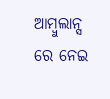ଆମ୍ବୁଲାନ୍ସ ରେ ନେଇ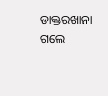ଡାକ୍ତରଖାନା ଗଲେ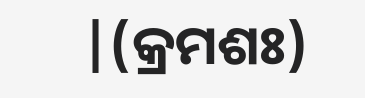|(କ୍ରମଶଃ)